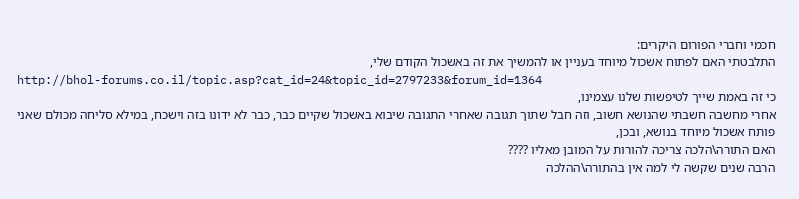חכמי וחברי הפורום היקרים:
התלבטתי האם לפתוח אשכול מיוחד בעניין או להמשיך את זה באשכול הקודם שלי,
http://bhol-forums.co.il/topic.asp?cat_id=24&topic_id=2797233&forum_id=1364
כי זה באמת שייך לטיפשות שלנו עצמינו,
אחרי מחשבה חשבתי שהנושא חשוב, וזה חבל שתוך תגובה שאחרי התגובה שיבוא באשכול שקיים כבר, כבר לא ידונו בזה וישכח, במילא סליחה מכולם שאני פותח אשכול מיוחד בנושא, ובכן,
האם התורה\הלכה צריכה להורות על המובן מאליו ????
הרבה שנים שקשה לי למה אין בהתורה\ההלכה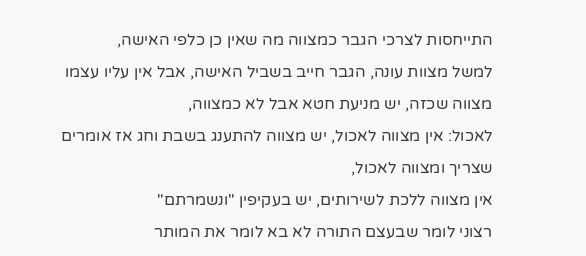התייחסות לצרכי הגבר כמצווה מה שאין כן כלפי האישה,
למשל מצוות עונה, הגבר חייב בשביל האישה, אבל אין עליו עצמו מצווה שכזה, יש מניעת חטא אבל לא כמצווה,
לאכול: אין מצווה לאכול, יש מצווה להתענג בשבת וחג אז אומרים שצריך ומצווה לאכול,
אין מצווה ללכת לשירותים, יש בעקיפין "ונשמרתם"
רצוני לומר שבעצם התורה לא בא לומר את המותר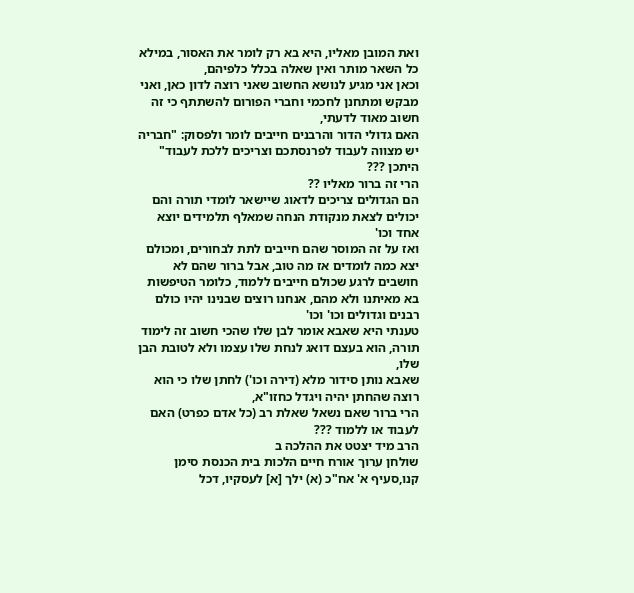ואת המובן מאליו, היא בא רק לומר את האסור, במילא כל השאר מותר ואין שאלה בכלל כלפיהם,
וכאן אני מגיע לנושא החשוב שאני רוצה לדון כאן, ואני מבקש ומתחנן לחכמי וחברי הפורום להשתתף כי זה חשוב מאוד לדעתי,
האם גדולי הדור והרבנים חייבים לומר ולפסוק: "חבריה יש מצווה לעבוד לפרנסתכם וצריכים ללכת לעבוד" היתכן ???
הרי זה ברור מאליו ??
הם הגדולים צריכים לדאוג שיישאר לומדי תורה והם יכולים לצאת מנקודת הנחה שמאלף תלמידים יוצא אחד וכו'
ואז על זה המוסר שהם חייבים לתת לבחורים, ומכולם יצא כמה לומדים אז מה טוב, אבל ברור שהם לא חושבים לרגע שכולם חייבים ללמוד, כלומר הטיפשות בא מאיתנו ולא מהם, אנחנו רוצים שבנינו יהיו כולם רבנים וגדולים וכו' וכו'
טענתי היא שאבא אומר לבן שלו שהכי חשוב זה לימוד תורה, הוא בעצם דואג לנחת שלו עצמו ולא לטובת הבן שלו,
שאבא נותן סידור מלא (דירה וכו') לחתן שלו כי הוא רוצה שהחתן יהיה ויגדל כחזו"א,
הרי ברור שאם נשאל שאלת רב (כל אדם כפרט) האם לעבוד או ללמוד ???
הרב מיד יצטט את ההלכה ב
שולחן ערוך אורח חיים הלכות בית הכנסת סימן קנו,סעיף א' אח"כ (א) ילך [א] לעסקיו, דכל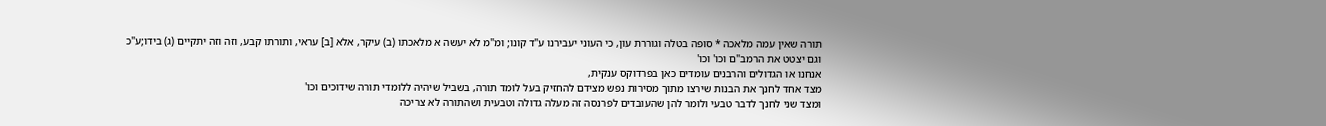תורה שאין עמה מלאכה * סופה בטלה וגוררת עון, כי העוני יעבירנו ע"ד קונו; ומ"מ לא יעשה א מלאכתו (ב) עיקר, אלא [ב] עראי, ותורתו קבע, וזה וזה יתקיים (ג) בידו;ע"כ
וגם יצטט את הרמב"ם וכו' וכו'
אנחנו או הגדולים והרבנים עומדים כאן בפרדוקס ענקית,
מצד אחד לחנך את הבנות שירצו מתוך מסירות נפש מצידם להחזיק בעל לומד תורה, בשביל שיהיה ללומדי תורה שידוכים וכו'
ומצד שני לחנך לדבר טבעי ולומר להן שהעובדים לפרנסה זה מעלה גדולה וטבעית ושהתורה לא צריכה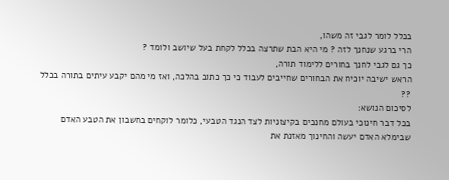בכלל לומר לגבי זה משהו,
הרי ברגע שנחנך לזה ? מי היא הבת שתרצה בכלל לקחת בעל שיושב ולומד ?
כך גם לגבי לחנך בחורים ללימוד תורה,
הראש ישיבה יוכיח את הבחורים שחייבים לעבוד כי כך כתוב בהלכה, ואז מי מהם יקבע עיתים בתורה בכלל ??
לסיכום הנושא:
בכל דבר חינוכי בעולם מחנכים בקיצוניות לצד הנגד הטבעי, כלומר לוקחים בחשבון את הטבע האדם שבימלא האדם יעשה והחינוך מאזנת את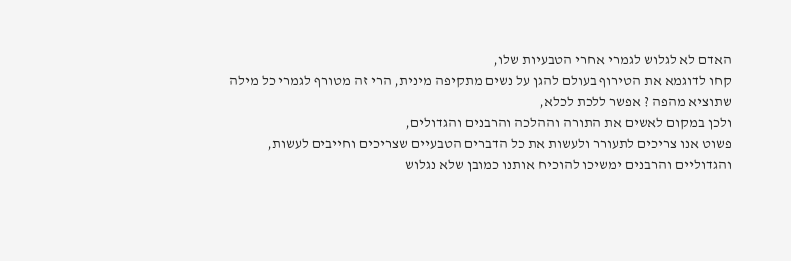האדם לא לגלוש לגמרי אחרי הטבעיות שלו,
קחו לדוגמא את הטירוף בעולם להגן על נשים מתקיפה מינית, הרי זה מטורף לגמרי כל מילה שתוציא מהפה ? אפשר ללכת לכלא,
ולכן במקום לאשים את התורה וההלכה והרבנים והגדולים,
פשוט אנו צריכים לתעורר ולעשות את כל הדברים הטבעיים שצריכים וחייבים לעשות,
והגדוליים והרבנים ימשיכו להוכיח אותנו כמובן שלא נגלוש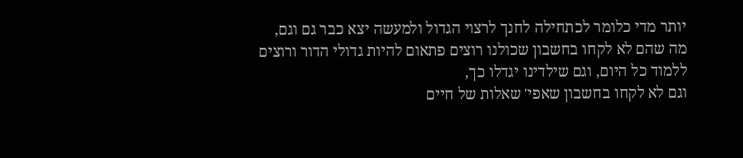יותר מדי כלומר לכתחילה לחנך לרצוי הגדול ולמעשה יצא כבר גם וגם,
מה שהם לא לקחו בחשבון שכולנו רוצים פתאום להיות גדולי הדור ורוצים ללמוד כל היום, וגם שילדינו יגדלו כך,
וגם לא לקחו בחשבון שאפי' שאלות של חיים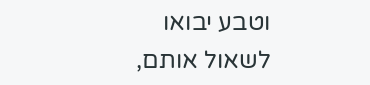וטבע יבואו לשאול אותם,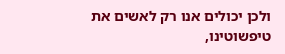ולכן יכולים אנו רק לאשים את טיפשוטינו,